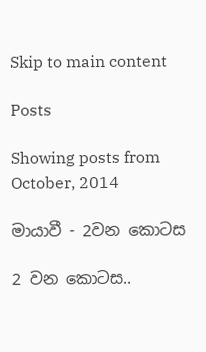Skip to main content

Posts

Showing posts from October, 2014

මායාවී - 2වන කොටස

2 වන කොටස..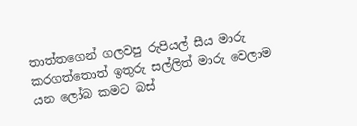තාත්තගෙන් ගලවපු රුපියල් සීය මාරු කරගත්තොත් ඉතුරු සල්ලිත් මාරු වෙලාම යන ලෝබ කමට බස්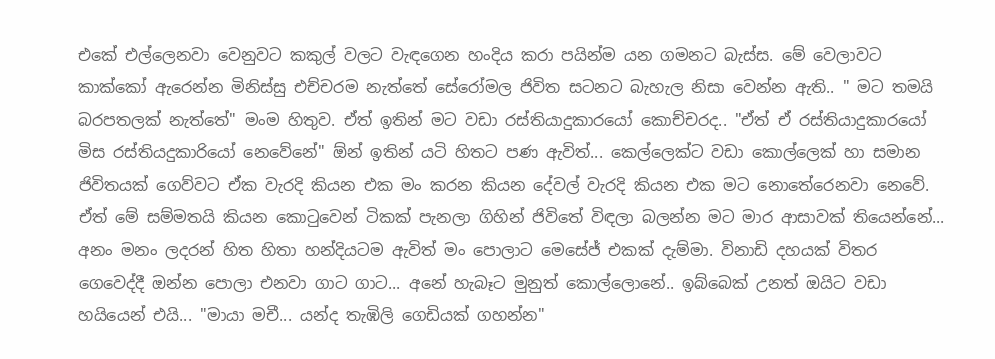එකේ එල්ලෙනවා වෙනුවට කකුල් වලට වැඳගෙන හංදිය කරා පයින්ම යන ගමනට බැස්ස. මේ වෙලාවට කාක්කෝ ඇරෙන්න මිනිස්සු එච්චරම නැත්තේ සේරෝමල ජිවිත සටනට බැහැල නිසා වෙන්න ඇති.. " මට තමයි බරපතලක් නැත්තේ" මංම හිතුව. ඒත් ඉතින් මට වඩා රස්තියාදුකාරයෝ කොච්චරද.. "ඒත් ඒ රස්තියාදුකාරයෝ මිස රස්තියදුකාරියෝ නෙවේනේ" ඕන් ඉතින් යටි හිතට පණ ඇවිත්... කෙල්ලෙක්ට වඩා කොල්ලෙක් හා සමාන ජිවිතයක් ගෙව්වට ඒක වැරදි කියන එක මං කරන කියන දේවල් වැරදි කියන එක මට නොතේරෙනවා නෙවේ. ඒත් මේ සම්මතයි කියන කොටුවෙන් ටිකක් පැනලා ගිහින් ජිවිතේ විඳලා බලන්න මට මාර ආසාවක් තියෙන්නේ... අනං මනං ලදරන් හිත හිතා හන්දියටම ඇවිත් මං පොලාට මෙසේජ් එකක් දැම්මා. විනාඩි දහයක් විතර ගෙවෙද්දී ඔන්න පොලා එනවා ගාට ගාට... අනේ හැබෑට මුනුත් කොල්ලොනේ.. ඉබ්බෙක් උනත් ඔයිට වඩා හයියෙන් එයි... "මායා මචී... යන්ද තැඹිලි ගෙඩියක් ගහන්න"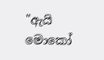"ඇයි මොකෝ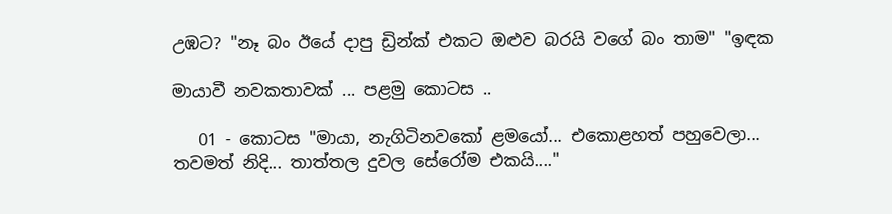උඹට? "නෑ බං ඊයේ දාපු ඩ්‍රින්ක් එකට ඔළුව බරයි වගේ බං තාම" "ඉඳක

මායාවී නවකතාවක් ... පළමු කොටස ..

   01 - කොටස "මායා, නැගිටිනවකෝ ළමයෝ... එකොළහත් පහුවෙලා... තවමත් නිදි... තාත්තල දුවල සේරෝම එකයි...."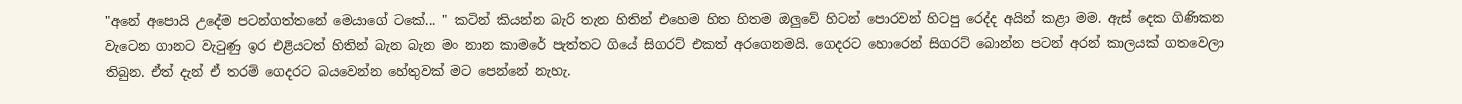"අනේ අපොයි උදේම පටන්ගත්තනේ මෙයාගේ ටකේ... " කටින් කියන්න බැරි තැන හිතින් එහෙම හිත හිතම ඔලුවේ හිටන් පොරවන් හිටපු රෙද්ද අයින් කළා මම. ඇස් දෙක ගිණිකන වැටෙන ගානට වැටුණු ඉර එළියටත් හිතින් බැන බැන මං නාන කාමරේ පැත්තට ගියේ සිගරට් එකත් අරගෙනමයි. ගෙදරට හොරෙන් සිගරට් බොන්න පටන් අරන් කාලයක් ගතවෙලා තිබුන. ඒත් දැන් ඒ තරම් ගෙදරට බයවෙන්න හේතුවක් මට පෙන්නේ නැහැ.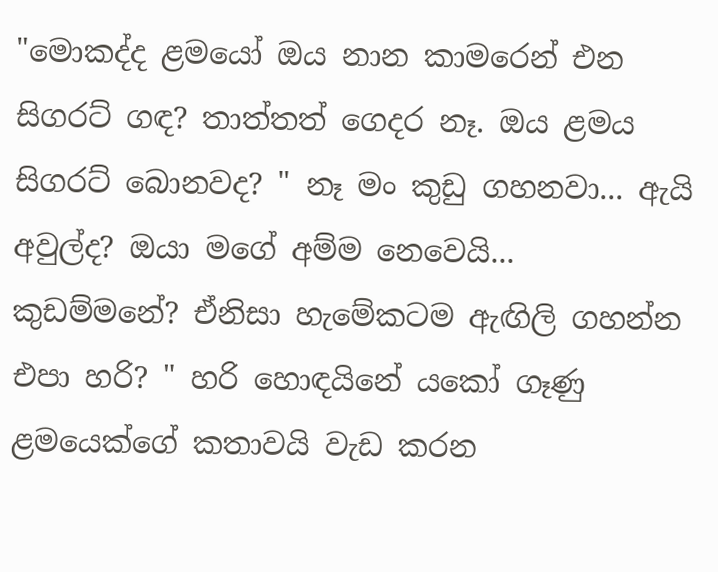"මොකද්ද ළමයෝ ඔය නාන කාමරෙන් එන සිගරට් ගඳ? තාත්තත් ගෙදර නෑ. ඔය ළමය සිගරට් බොනවද? " නෑ මං කුඩු ගහනවා... ඇයි අවුල්ද? ඔයා මගේ අම්ම නෙවෙයි... කුඩම්මනේ? ඒනිසා හැමේකටම ඇඟිලි ගහන්න එපා හරි? " හරි හොඳයිනේ යකෝ ගෑණු ළමයෙක්ගේ කතාවයි වැඩ කරන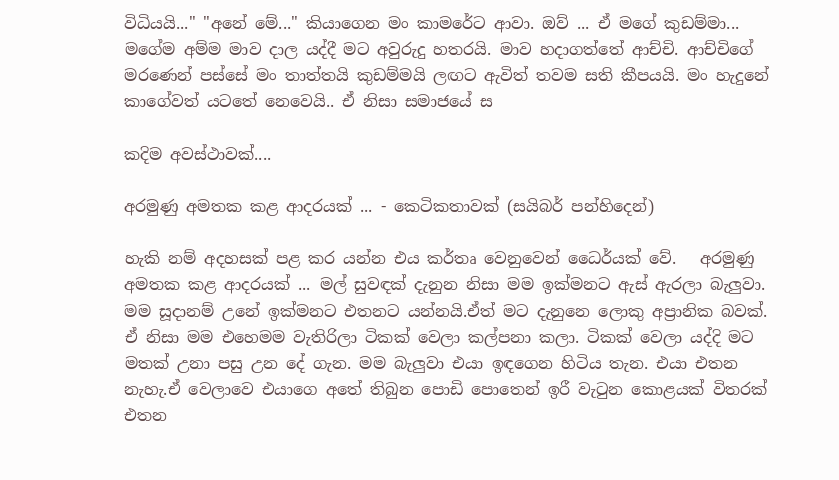විධියයි..." "අනේ මේ..." කියාගෙන මං කාමරේට ආවා. ඔව් ... ඒ මගේ කුඩම්මා... මගේම අම්ම මාව දාල යද්දී මට අවුරුදු හතරයි. මාව හදාගත්තේ ආච්චි. ආච්චිගේ මරණෙන් පස්සේ මං තාත්තයි කුඩම්මයි ලඟට ඇවිත් තවම සති කීපයයි. මං හැදුනේ කාගේවත් යටතේ නෙවෙයි.. ඒ නිසා සමාජයේ ස

කදිම අවස්ථාවක්....

අරමුණු අමතක කළ ආදරයක් ... - කෙටිකතාවක් (සයිබර් පන්හිදෙන්)

හැකි නම් අදහසක් පළ කර යන්න එය කර්තෘ වෙනුවෙන් ධෛර්යක් වේ.   අරමුණු අමතක කළ ආදරයක් ... මල් සුවඳක් දැනුන නිසා මම ඉක්මනට ඇස් ඇරලා බැලුවා. මම සූදානම් උනේ ඉක්මනට එතනට යන්නයි.ඒත් මට දැනුනෙ ලොකු අප්‍රානික බවක්. ඒ නිසා මම එහෙමම වැතිරිලා ටිකක් වෙලා කල්පනා කලා. ටිකක් වෙලා යද්දි මට මතක් උනා පසු උන දේ ගැන. මම බැලුවා එයා ඉඳගෙන හිටිය තැන. එයා එතන නැහැ.ඒ වෙලාවෙ එයාගෙ අතේ තිබුන පොඩි පොතෙන් ඉරී වැටුන කොළයක් විතරක් එතන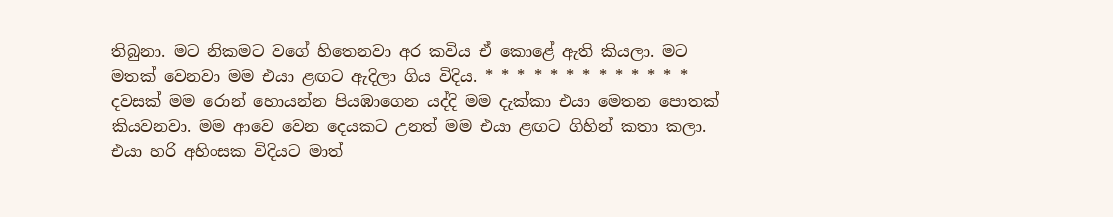තිබුනා. මට නිකමට වගේ හිතෙනවා අර කවිය ඒ කොළේ ඇති කියලා. මට මතක් වෙනවා මම එයා ළඟට ඇදිලා ගිය විදිය. * * * * * * * * * * * * * දවසක් මම රොන් හොයන්න පියඹාගෙන යද්දි මම දැක්කා එයා මෙතන පොතක් කියවනවා. මම ආවෙ වෙන දෙයකට උනත් මම එයා ළඟට ගිහින් කතා කලා. එයා හරි අහිංසක විදියට මාත්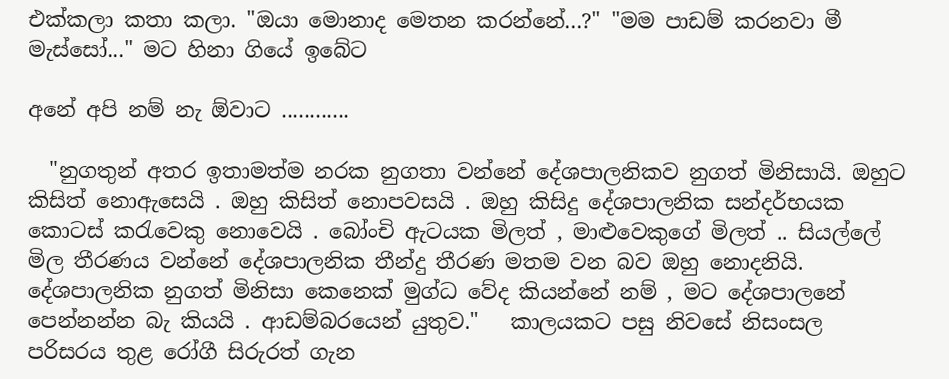එක්කලා කතා කලා. "ඔයා මොනාද මෙතන කරන්නේ...?" "මම පාඩම් කරනවා මී මැස්සෝ..." මට හිනා ගියේ ඉබේට

අනේ අපි නම් නැ ඕවාට ............

  "නුගතුන් අතර ඉතාමත්ම නරක නුගතා වන්නේ දේශපාලනිකව නුගත් මිනිසායි. ඔහුට කිසිත් නොඇසෙයි . ඔහු කිසිත් නොපවසයි . ඔහු කිසිදු දේශපාලනික සන්දර්භයක කොටස් කරැවෙකු නොවෙයි . බෝංචි ඇටයක මිලත් , මාළුවෙකුගේ මිලත් .. සියල්ලේ මිල තීරණය වන්නේ දේශපාලනික තීන්දු තීරණ මතම වන බව ඔහු නොදනියි. දේශපාලනික නුගත් මිනිසා කෙනෙක් මුග්ධ වේද කියන්නේ නම් , මට දේශපාලනේ පෙන්නන්න බැ කියයි . ආඩම්බරයෙන් යුතුව."   කාලයකට පසු නිවසේ නිසංසල පරිසරය තුළ රෝගී සිරුරත් ගැන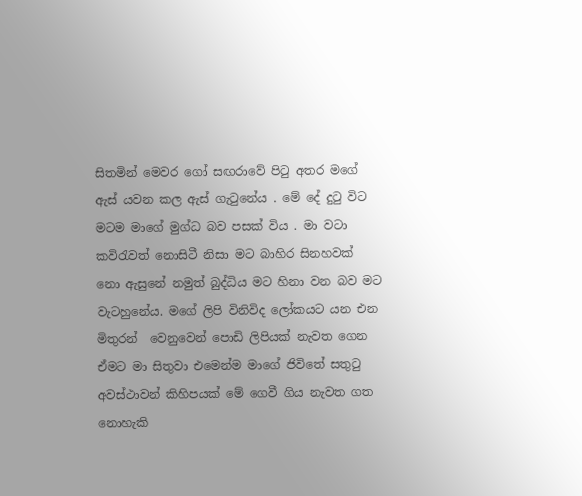සිතමින් මෙවර ගෝ සඟරාවේ පිටු අතර මගේ ඇස් යවන කල ඇස් ගැටුනේය . මේ දේ දුටු විට මටම මාගේ මුග්ධ බව පසක් විය . මා වටා කවිරැවත් නොසිටී නිසා මට බාහිර සිනහවක් නො ඇසුනේ නමුත් බුද්ධිය මට හිනා වන බව මට වැටහුනේය. මගේ ලිපි විනිවිද ලෝකයට යන එන මිතුරන්  වෙනුවෙන් පොඩි ලිපියක් නැවත ගෙන ඒමට මා සිතුවා එමෙන්ම මාගේ ජිවිතේ සතුටු අවස්ථාවන් කිහිපයක් මේ ගෙවී ගිය නැවත ගත නොහැකි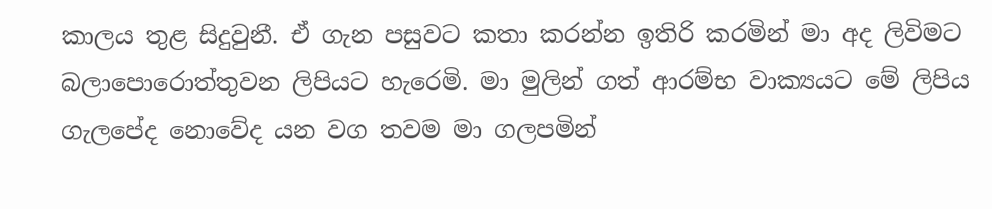කාලය තුළ සිදුවුනී. ඒ ගැන පසුවට කතා කරන්න ඉතිරි කරමින් මා අද ලිවිමට බලාපොරොත්තුවන ලිපියට හැරෙමි. මා මුලින් ගත් ආරම්භ වාක්‍යයට මේ ලිපිය ගැලපේද නොවේද යන වග තවම මා ගලපමින්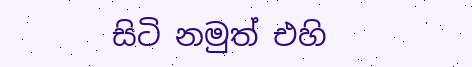සිටි නමුත් එහි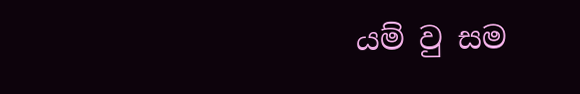යම් වු සම